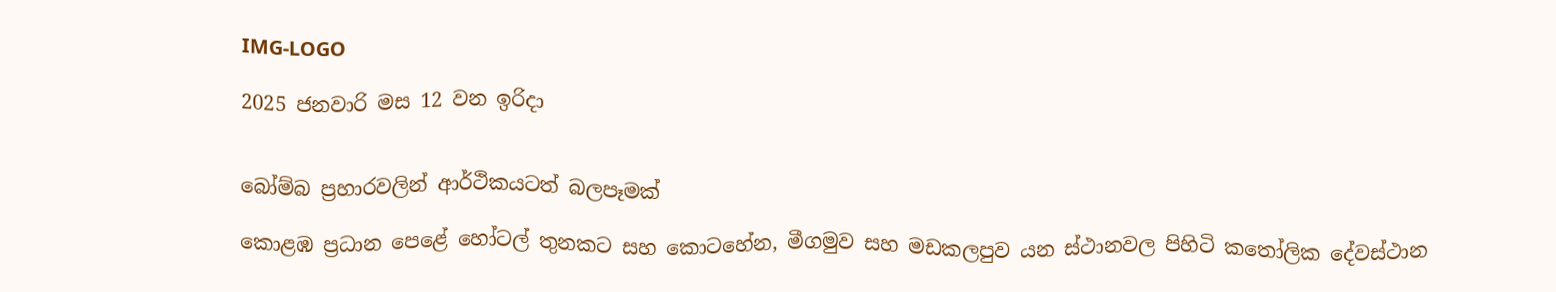IMG-LOGO

2025 ජනවාරි මස 12 වන ඉරිදා


බෝම්බ ප්‍රහාරවලින් ආර්ථිකයටත් බලපෑමක්

කොළඹ ප්‍රධාන පෙළේ හෝටල් තුනකට සහ කොටහේන, මීගමුව සහ මඩකලපුව යන ස්ථානවල පිහිටි කතෝලික දේවස්ථාන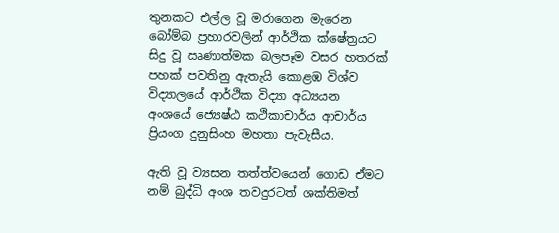තුනකට එල්ල වූ මරාගෙන මැරෙන බෝම්බ ප්‍රහාරවලින් ආර්ථික ක්ෂේත්‍රයට සිදු වූ ඍණාත්මක බලපෑම වසර හතරක් පහක් පවතිනු ඇතැයි කොළඹ විශ්ව විද්‍යාලයේ ආර්ථික විද්‍යා අධ්‍යයන අංශයේ ජ්‍යෙෂ්ඨ කථිකාචාර්ය ආචාර්ය ප්‍රියංග දුනුසිංහ මහතා පැවැසීය.

ඇති වූ ව්‍යසන තත්ත්වයෙන් ගොඩ ඒමට නම් බුද්ධි අංශ තවදුරටත් ශක්තිමත්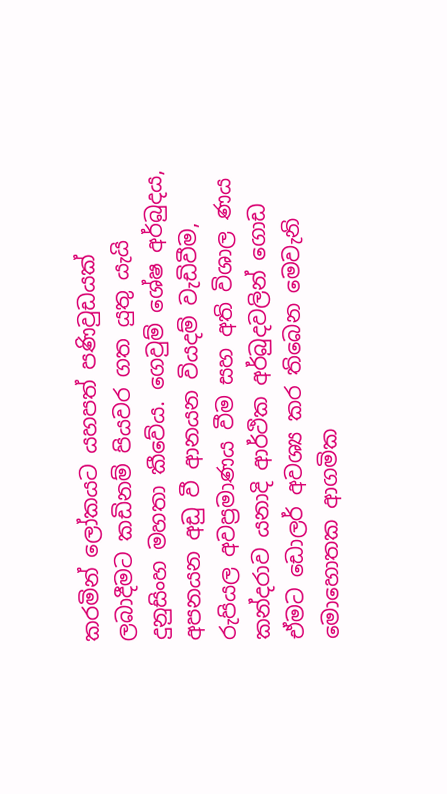කරමින් ලෝකයට යහපත් පණිවුඩයක් ලබාදීමට කඩිනම් පියවර ගත යුතු යැයි දුනුසිංහ මහතා කීවේය. ගෙවුම් ශේෂ අර්බුදය, අපනයන අඩු වී ආනයන වියදම් වැඩිවීම, රුපියල අවප්‍රමාණය වීම සහ අති විශාල ණය කන්දරාව යනාදි ආර්ථික අර්බුදවලින් ගොඩ ඒමට ඩොලර් අවශ්‍ය කර තිබෙන මෙවැනි මොහොතක ආගමික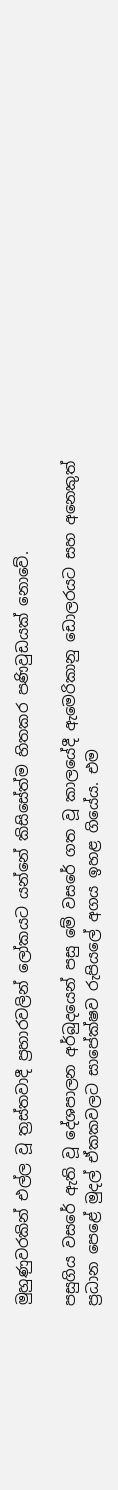මුහුණුවරකින් එල්ල වූ ත්‍රස්තවාදී ප්‍රහාරවලින් ලෝකයට යන්නේ කිසිසේත්ම හිතකර පණිවුඩයක් නොවේ.

පසුගිය වසරේ ඇති වූ දේශපාලන අර්බුදයෙන් පසු මේ වසරේ ගත වූ කාලයේදී ඇමෙරිකානු ඩොලරයට සහ අනෙකුත් ප්‍රධාන පෙළේ මුදල් ඒකකවලට සාපේක්ෂව රුපියලේ අගය ඉහළ ගියේය. එම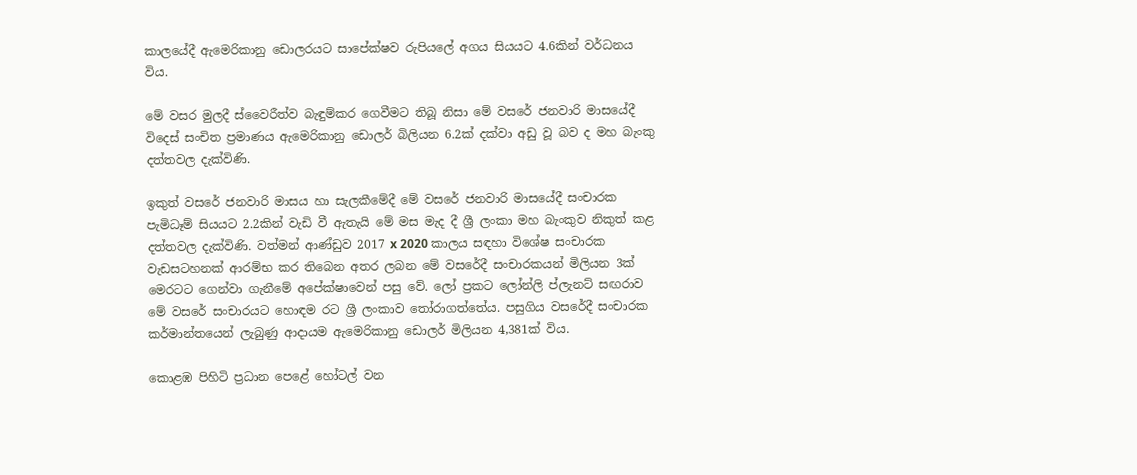කාලයේදී ඇමෙරිකානු ඩොලරයට සාපේක්ෂව රුපියලේ අගය සියයට 4.6කින් වර්ධනය විය.

මේ වසර මුලදී ස්වෛරීත්ව බැඳුම්කර ගෙවීමට තිබූ නිසා මේ වසරේ ජනවාරි මාසයේදී විදෙස් සංචිත ප්‍රමාණය ඇමෙරිකානු ඩොලර් බිලියන 6.2ක් දක්වා අඩු වූ බව ද මහ බැංකු දත්තවල දැක්විණි.

ඉකුත් වසරේ ජනවාරි මාසය හා සැලකීමේදී මේ වසරේ ජනවාරි මාසයේදී සංචාරක පැමිධෑම් සියයට 2.2කින් වැඩි වී ඇතැයි මේ මස මැද දී ශ්‍රී ලංකා මහ බැංකුව නිකුත් කළ දත්තවල දැක්විණි. වත්මන් ආණ්ඩුව 2017 x 2020 කාලය සඳහා විශේෂ සංචාරක වැඩසටහනක් ආරම්භ කර තිබෙන අතර ලබන මේ වසරේදී සංචාරකයන් මිලියන 3ක් මෙරටට ගෙන්වා ගැනීමේ අපේක්ෂාවෙන් පසු වේ. ලෝ ප්‍රකට ලෝන්ලි ප්ලැනට් සඟරාව මේ වසරේ සංචාරයට හොඳම රට ශ්‍රී ලංකාව තෝරාගත්තේය. පසුගිය වසරේදී සංචාරක කර්මාන්තයෙන් ලැබුණු ආදායම ඇමෙරිකානු ඩොලර් මිලියන 4,381ක් විය.

කොළඹ පිහිටි ප්‍රධාන පෙළේ හෝටල් වන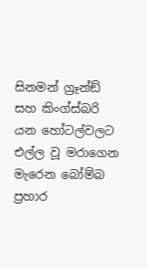සිනමන් ග්‍රෑන්ඞ් සහ කිංග්ස්බරි යන හෝටල්වලට එල්ල වූ මරාගෙන මැරෙන බෝම්බ ප්‍රහාර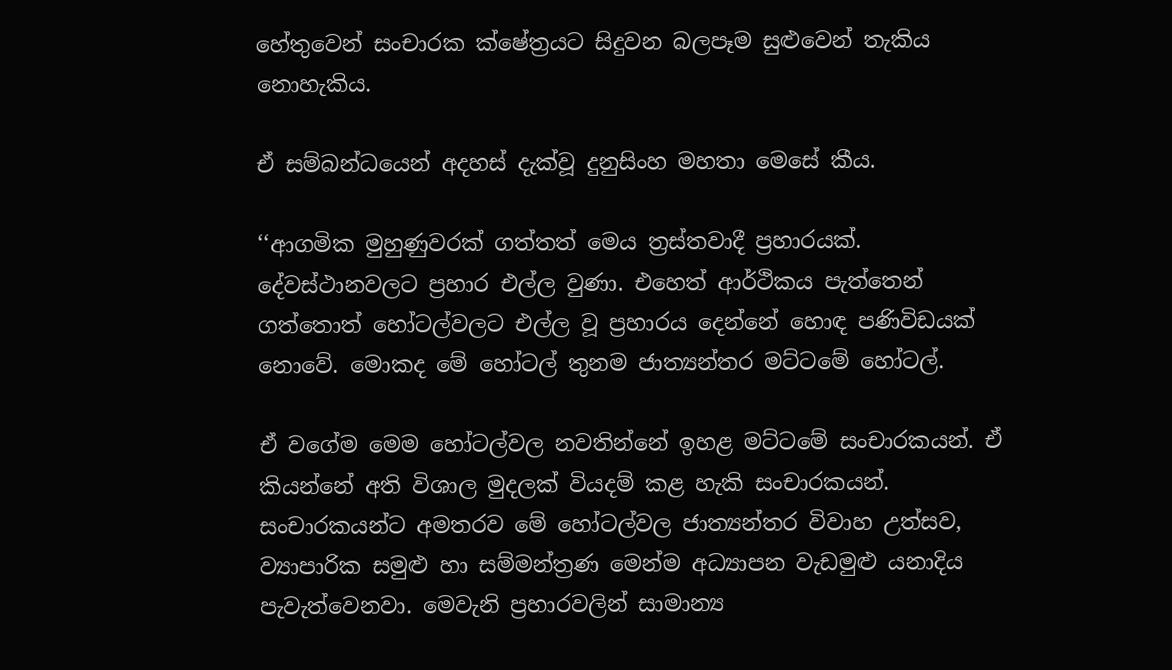හේතුවෙන් සංචාරක ක්ෂේත්‍රයට සිදුවන බලපෑම සුළුවෙන් තැකිය නොහැකිය.

ඒ සම්බන්ධයෙන් අදහස් දැක්වූ දුනුසිංහ මහතා මෙසේ කීය.

‘‘ආගමික මුහුණුවරක් ගත්තත් මෙය ත්‍රස්තවාදී ප්‍රහාරයක්. දේවස්ථානවලට ප්‍රහාර එල්ල වුණා. එහෙත් ආර්ථිකය පැත්තෙන් ගත්තොත් හෝටල්වලට එල්ල වූ ප්‍රහාරය දෙන්නේ හොඳ පණිවිඩයක් නොවේ. මොකද මේ හෝටල් තුනම ජාත්‍යන්තර මට්ටමේ හෝටල්.

ඒ වගේම මෙම හෝටල්වල නවතින්නේ ඉහළ මට්ටමේ සංචාරකයන්. ඒ කියන්නේ අති විශාල මුදලක් වියදම් කළ හැකි සංචාරකයන්. සංචාරකයන්ට අමතරව මේ හෝටල්වල ජාත්‍යන්තර විවාහ උත්සව, ව්‍යාපාරික සමුළු හා සම්මන්ත්‍රණ මෙන්ම අධ්‍යාපන වැඩමුළු යනාදිය පැවැත්වෙනවා. මෙවැනි ප්‍රහාරවලින් සාමාන්‍ය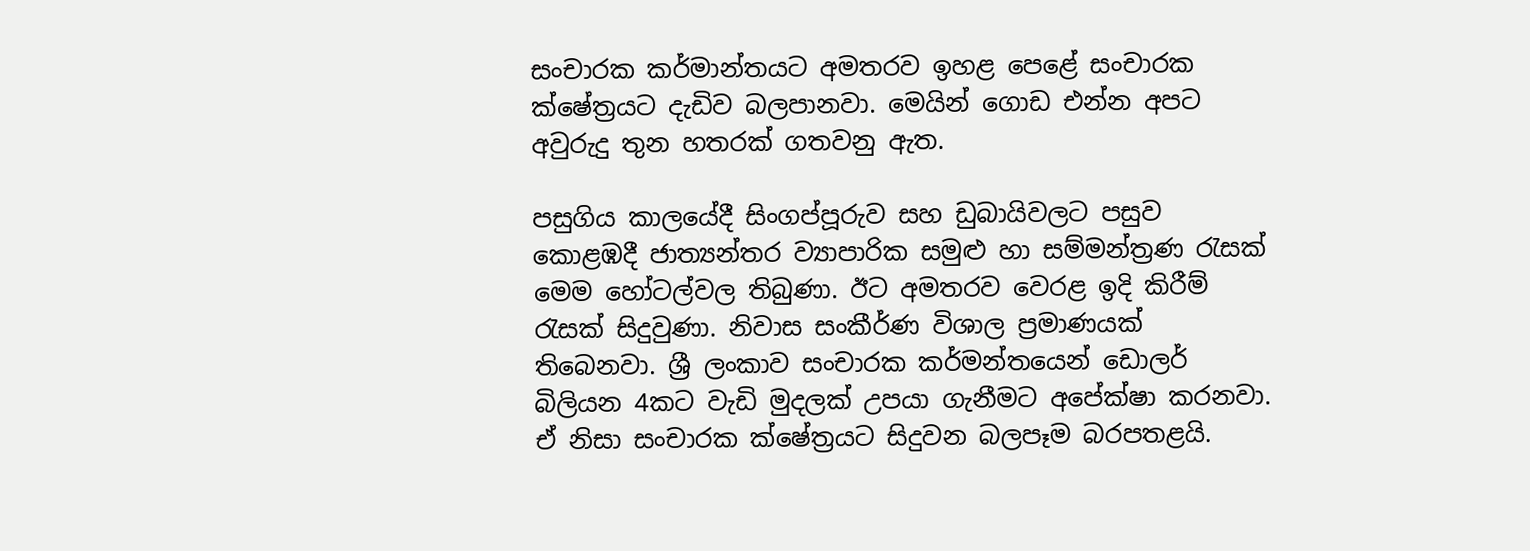සංචාරක කර්මාන්තයට අමතරව ඉහළ පෙළේ සංචාරක ක්ෂේත්‍රයට දැඩිව බලපානවා. මෙයින් ගොඩ එන්න අපට අවුරුදු තුන හතරක් ගතවනු ඇත.

පසුගිය කාලයේදී සිංගප්පූරුව සහ ඩුබායිවලට පසුව කොළඹදී ජාත්‍යන්තර ව්‍යාපාරික සමුළු හා සම්මන්ත්‍රණ රැසක් මෙම හෝටල්වල තිබුණා. ඊට අමතරව වෙරළ ඉදි කිරීම් රැසක් සිදුවුණා. නිවාස සංකීර්ණ විශාල ප්‍රමාණයක් තිබෙනවා. ශ්‍රී ලංකාව සංචාරක කර්මන්තයෙන් ඩොලර් බිලියන 4කට වැඩි මුදලක් උපයා ගැනීමට අපේක්ෂා කරනවා. ඒ නිසා සංචාරක ක්ෂේත්‍රයට සිදුවන බලපෑම බරපතළයි.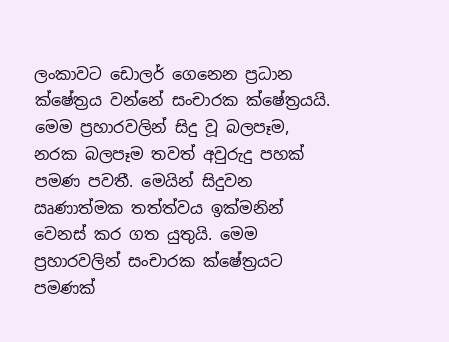ලංකාවට ඩොලර් ගෙනෙන ප්‍රධාන ක්ෂේත්‍රය වන්නේ සංචාරක ක්ෂේත්‍රයයි. මෙම ප්‍රහාරවලින් සිදු වූ බලපෑම, නරක බලපෑම තවත් අවුරුදු පහක් පමණ පවතී. මෙයින් සිදුවන ඍණාත්මක තත්ත්වය ඉක්මනින් වෙනස් කර ගත යුතුයි. මෙම ප්‍රහාරවලින් සංචාරක ක්ෂේත්‍රයට පමණක්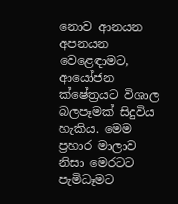නොව ආනයන අපනයන වෙළෙඳාමට, ආයෝජන ක්ෂේත්‍රයට විශාල බලපෑමක් සිදුවිය හැකිය. මෙම ප්‍රහාර මාලාව නිසා මෙරටට පැමිධෑමට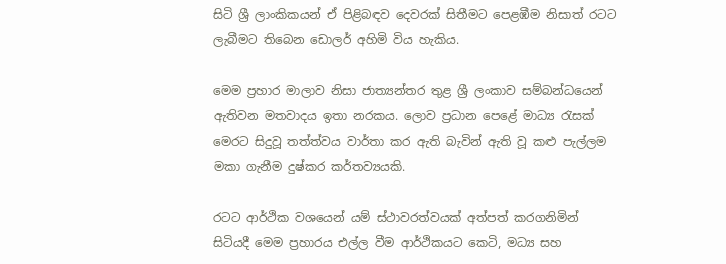සිටි ශ්‍රී ලාංකිකයන් ඒ පිළිබඳව දෙවරක් සිතීමට පෙළඹීම නිසාත් රටට ලැබීමට තිබෙන ඩොලර් අහිමි විය හැකිය.

මෙම ප්‍රහාර මාලාව නිසා ජාත්‍යන්තර තුළ ශ්‍රී ලංකාව සම්බන්ධයෙන් ඇතිවන මතවාදය ඉතා නරකය. ලොව ප්‍රධාන පෙළේ මාධ්‍ය රැසක් මෙරට සිදුවූ තත්ත්වය වාර්තා කර ඇති බැවින් ඇති වූ කළු පැල්ලම මකා ගැනීම දුෂ්කර කර්තව්‍යයකි.

රටට ආර්ථික වශයෙන් යම් ස්ථාවරත්වයක් අත්පත් කරගනිමින් සිටියදී මෙම ප්‍රහාරය එල්ල වීම ආර්ථිකයට කෙටි, මධ්‍ය සහ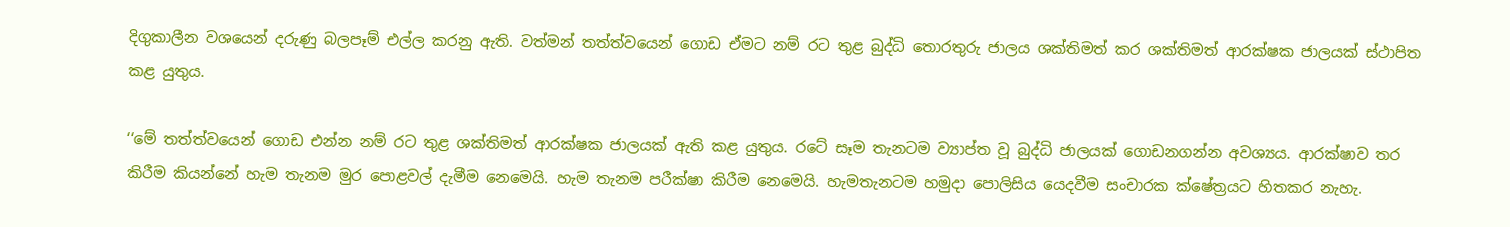දිගුකාලීන වශයෙන් දරුණු බලපෑම් එල්ල කරනු ඇති. වත්මන් තත්ත්වයෙන් ගොඩ ඒමට නම් රට තුළ බුද්ධි තොරතුරු ජාලය ශක්තිමත් කර ශක්තිමත් ආරක්ෂක ජාලයක් ස්ථාපිත කළ යුතුය.

‘‘මේ තත්ත්වයෙන් ගොඩ එන්න නම් රට තුළ ශක්තිමත් ආරක්ෂක ජාලයක් ඇති කළ යුතුය. රටේ සෑම තැනටම ව්‍යාප්ත වූ බුද්ධි ජාලයක් ගොඩනගන්න අවශ්‍යය. ආරක්ෂාව තර කිරීම කියන්නේ හැම තැනම මුර පොළවල් දැමීම නෙමෙයි. හැම තැනම පරීක්ෂා කිරීම නෙමෙයි. හැමතැනටම හමුදා පොලිසිය යෙදවීම සංචාරක ක්ෂේත්‍රයට හිතකර නැහැ.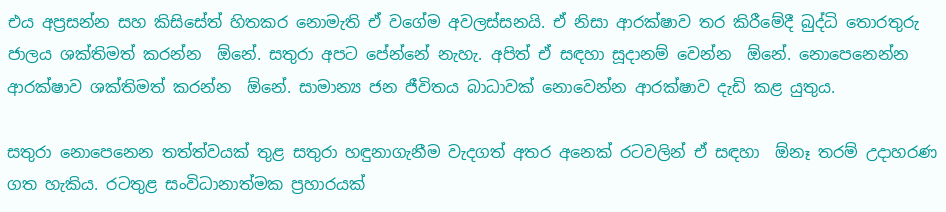එය අප්‍රසන්න සහ කිසිසේත් හිතකර නොමැති ඒ වගේම අවලස්සනයි. ඒ නිසා ආරක්ෂාව තර කිරීමේදී බුද්ධි තොරතුරු ජාලය ශක්තිමත් කරන්න  ඕනේ. සතුරා අපට පේන්නේ නැහැ. අපිත් ඒ සඳහා සූදානම් වෙන්න  ඕනේ. නොපෙනෙන්න ආරක්ෂාව ශක්තිමත් කරන්න  ඕනේ. සාමාන්‍ය ජන ජීවිතය බාධාවක් නොවෙන්න ආරක්ෂාව දැඩි කළ යුතුය.

සතුරා නොපෙනෙන තත්ත්වයක් තුළ සතුරා හඳුනාගැනීම වැදගත් අතර අනෙක් රටවලින් ඒ සඳහා  ඕනෑ තරම් උදාහරණ ගත හැකිය. රටතුළ සංවිධානාත්මක ප්‍රහාරයක්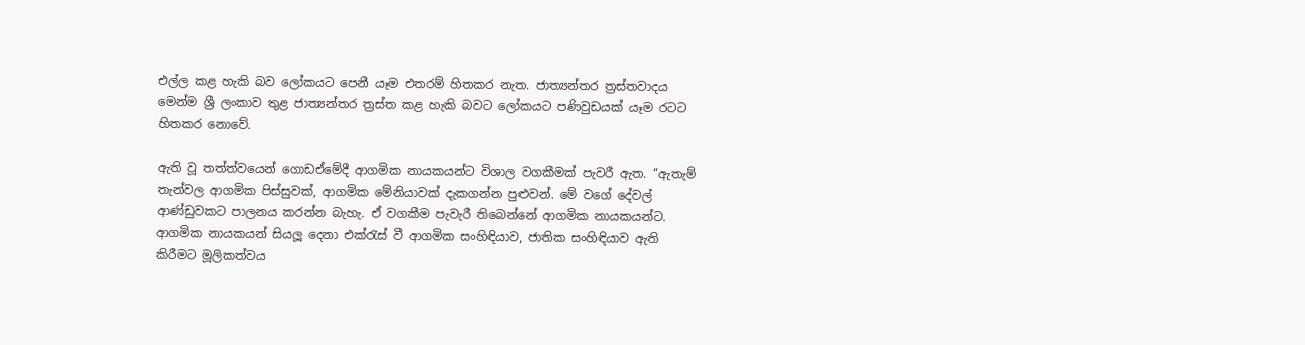එල්ල කළ හැකි බව ලෝකයට පෙනී යෑම එතරම් හිතකර නැත. ජාත්‍යන්තර ත්‍රස්තවාදය මෙන්ම ශ්‍රී ලංකාව තුළ ජාත්‍යන්තර ත්‍රස්ත කළ හැකි බවට ලෝකයට පණිවුඩයක් යෑම රටට හිතකර නොවේ.

ඇති වූ තත්ත්වයෙන් ගොඩඒමේදී ආගමික නායකයන්ට විශාල වගකීමක් පැවරී ඇත. ‘‘ඇතැම් තැන්වල ආගමික පිස්සුවක්, ආගමික මේනියාවක් දැකගන්න පුළුවන්. මේ වගේ දේවල් ආණ්ඩුවකට පාලනය කරන්න බැහැ. ඒ වගකීම පැවැරී තිබෙන්නේ ආගමික නායකයන්ට. ආගමික නායකයන් සියලූ දෙනා එක්රැස් වී ආගමික සංහිඳියාව, ජාතික සංහිඳියාව ඇති කිරීමට මූලිකත්වය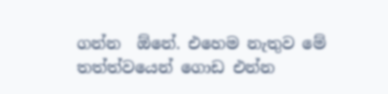ගන්න  ඕනේ. එහෙම නැතුව මේ තත්ත්වයෙන් ගොඩ එන්න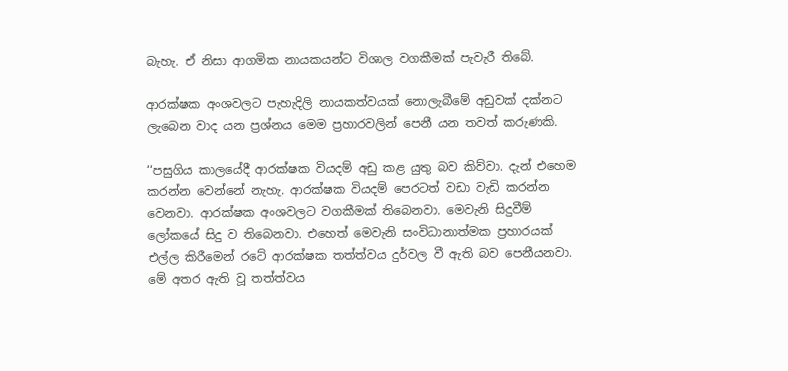බැහැ. ඒ නිසා ආගමික නායකයන්ට විශාල වගකීමක් පැවැරී තිබේ.

ආරක්ෂක අංශවලට පැහැදිලි නායකත්වයක් නොලැබීමේ අඩුවක් දක්නට ලැබෙන වාද යන ප්‍රශ්නය මෙම ප්‍රහාරවලින් පෙනී යන තවත් කරුණකි.

‘‘පසුගිය කාලයේදී ආරක්ෂක වියදම් අඩු කළ යුතු බව කිව්වා. දැන් එහෙම කරන්න වෙන්නේ නැහැ. ආරක්ෂක වියදම් පෙරටත් වඩා වැඩි කරන්න වෙනවා. ආරක්ෂක අංශවලට වගකීමක් තිබෙනවා. මෙවැනි සිදුවීම් ලෝකයේ සිදු ව තිබෙනවා. එහෙත් මෙවැනි සංවිධානාත්මක ප්‍රහාරයක් එල්ල කිරීමෙන් රටේ ආරක්ෂක තත්ත්වය දුර්වල වී ඇති බව පෙනීයනවා. මේ අතර ඇති වූ තත්ත්වය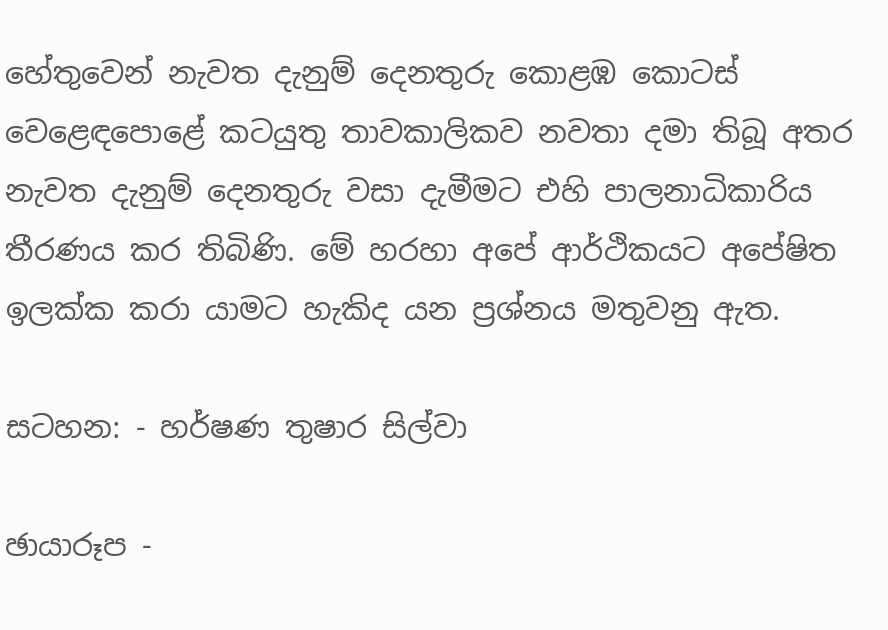හේතුවෙන් නැවත දැනුම් දෙනතුරු කොළඹ කොටස් වෙළෙඳපොළේ කටයුතු තාවකාලිකව නවතා දමා තිබූ අතර නැවත දැනුම් දෙනතුරු වසා දැමීමට එහි පාලනාධිකාරිය තීරණය කර තිබිණි. මේ හරහා අපේ ආර්ථිකයට අපේෂිත ඉලක්ක කරා යාමට හැකිද යන ප්‍රශ්නය මතුවනු ඇත.

සටහන: - හර්ෂණ තුෂාර සිල්වා

ඡායාරූප -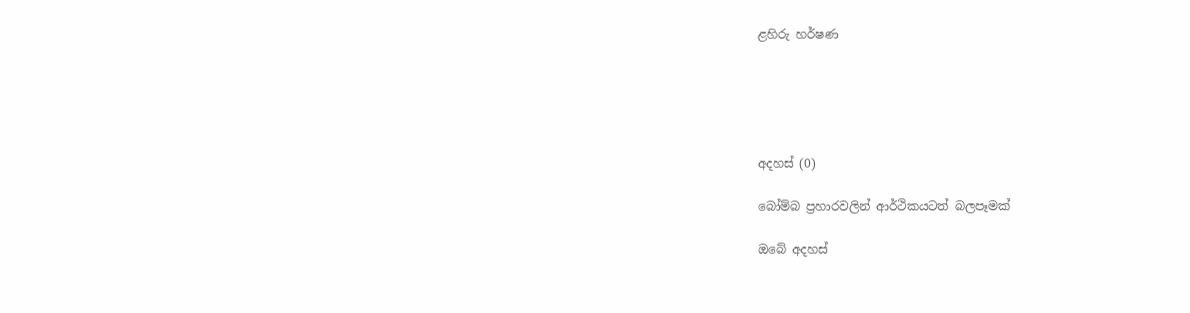ළහිරු හර්ෂණ





අදහස් (0)

බෝම්බ ප්‍රහාරවලින් ආර්ථිකයටත් බලපෑමක්

ඔබේ අදහස්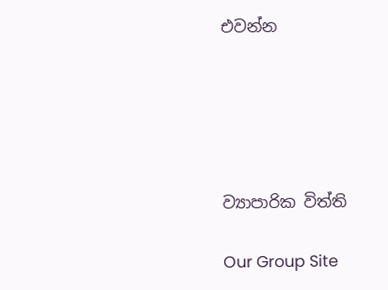එවන්න





ව්‍යාපාරික විත්ති

Our Group Site